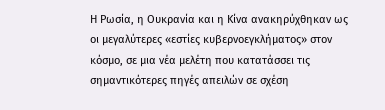Η Ρωσία, η Ουκρανία και η Κίνα ανακηρύχθηκαν ως οι μεγαλύτερες «εστίες κυβερνοεγκλήματος» στον κόσμο, σε μια νέα μελέτη που κατατάσσει τις σημαντικότερες πηγές απειλών σε σχέση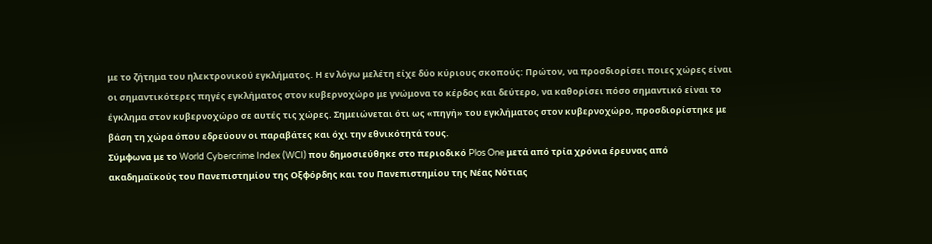με το ζήτημα του ηλεκτρονικού εγκλήματος. Η εν λόγω μελέτη είχε δύο κύριους σκοπούς: Πρώτον, να προσδιορίσει ποιες χώρες είναι οι σημαντικότερες πηγές εγκλήματος στον κυβερνοχώρο με γνώμονα το κέρδος και δεύτερο, να καθορίσει πόσο σημαντικό είναι το έγκλημα στον κυβερνοχώρο σε αυτές τις χώρες. Σημειώνεται ότι ως «πηγή» του εγκλήματος στον κυβερνοχώρο, προσδιορίστηκε με βάση τη χώρα όπου εδρεύουν οι παραβάτες και όχι την εθνικότητά τους.
Σύμφωνα με το World Cybercrime Index (WCI) που δημοσιεύθηκε στο περιοδικό Plos One μετά από τρία χρόνια έρευνας από ακαδημαϊκούς του Πανεπιστημίου της Οξφόρδης και του Πανεπιστημίου της Νέας Νότιας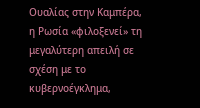Ουαλίας στην Καμπέρα, η Ρωσία «φιλοξενεί» τη μεγαλύτερη απειλή σε σχέση με το κυβερνοέγκλημα,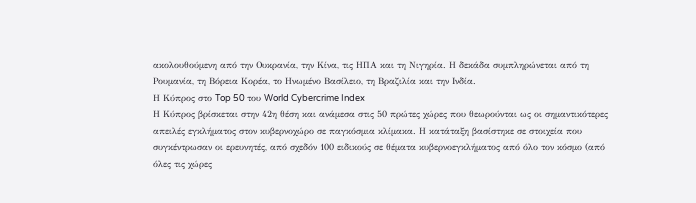ακολουθούμενη από την Ουκρανία, την Κίνα, τις ΗΠΑ και τη Νιγηρία. Η δεκάδα συμπληρώνεται από τη Ρουμανία, τη Βόρεια Κορέα, το Ηνωμένο Βασίλειο, τη Βραζιλία και την Ινδία.
Η Κύπρος στο Top 50 του World Cybercrime Index
Η Κύπρος βρίσκεται στην 42η θέση και ανάμεσα στις 50 πρώτες χώρες που θεωρούνται ως οι σημαντικότερες απειλές εγκλήματος στον κυβερνοχώρο σε παγκόσμια κλίμακα. Η κατάταξη βασίστηκε σε στοιχεία που συγκέντρωσαν οι ερευνητές, από σχεδόν 100 ειδικούς σε θέματα κυβερνοεγκλήματος από όλο τον κόσμο (από όλες τις χώρες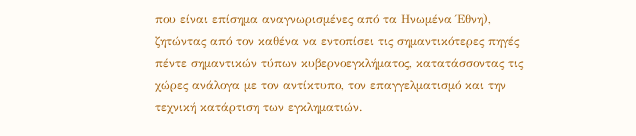που είναι επίσημα αναγνωρισμένες από τα Ηνωμένα Έθνη), ζητώντας από τον καθένα να εντοπίσει τις σημαντικότερες πηγές πέντε σημαντικών τύπων κυβερνοεγκλήματος, κατατάσσοντας τις χώρες ανάλογα με τον αντίκτυπο, τον επαγγελματισμό και την τεχνική κατάρτιση των εγκληματιών.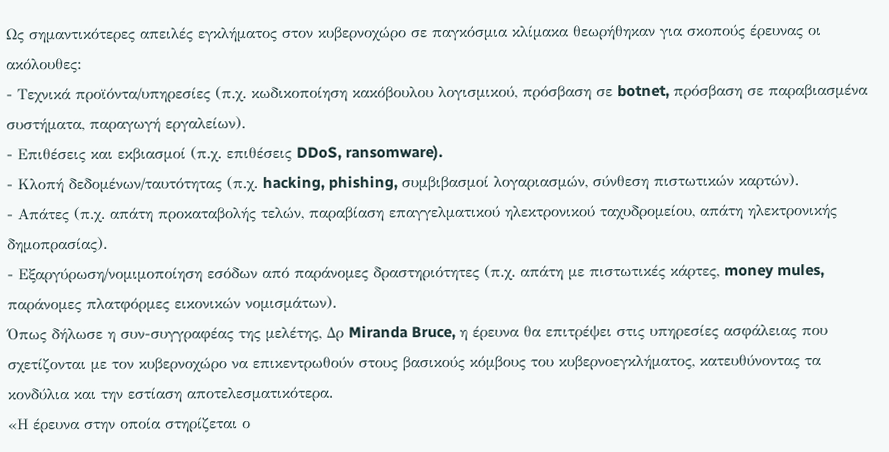Ως σημαντικότερες απειλές εγκλήματος στον κυβερνοχώρο σε παγκόσμια κλίμακα θεωρήθηκαν για σκοπούς έρευνας οι ακόλουθες:
- Τεχνικά προϊόντα/υπηρεσίες (π.χ. κωδικοποίηση κακόβουλου λογισμικού, πρόσβαση σε botnet, πρόσβαση σε παραβιασμένα συστήματα, παραγωγή εργαλείων).
- Επιθέσεις και εκβιασμοί (π.χ. επιθέσεις DDoS, ransomware).
- Κλοπή δεδομένων/ταυτότητας (π.χ. hacking, phishing, συμβιβασμοί λογαριασμών, σύνθεση πιστωτικών καρτών).
- Απάτες (π.χ. απάτη προκαταβολής τελών, παραβίαση επαγγελματικού ηλεκτρονικού ταχυδρομείου, απάτη ηλεκτρονικής δημοπρασίας).
- Εξαργύρωση/νομιμοποίηση εσόδων από παράνομες δραστηριότητες (π.χ. απάτη με πιστωτικές κάρτες, money mules, παράνομες πλατφόρμες εικονικών νομισμάτων).
Όπως δήλωσε η συν-συγγραφέας της μελέτης, Δρ Miranda Bruce, η έρευνα θα επιτρέψει στις υπηρεσίες ασφάλειας που σχετίζονται με τον κυβερνοχώρο να επικεντρωθούν στους βασικούς κόμβους του κυβερνοεγκλήματος, κατευθύνοντας τα κονδύλια και την εστίαση αποτελεσματικότερα.
«Η έρευνα στην οποία στηρίζεται ο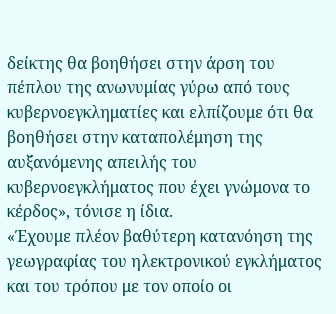δείκτης θα βοηθήσει στην άρση του πέπλου της ανωνυμίας γύρω από τους κυβερνοεγκληματίες και ελπίζουμε ότι θα βοηθήσει στην καταπολέμηση της αυξανόμενης απειλής του κυβερνοεγκλήματος που έχει γνώμονα το κέρδος», τόνισε η ίδια.
«Έχουμε πλέον βαθύτερη κατανόηση της γεωγραφίας του ηλεκτρονικού εγκλήματος και του τρόπου με τον οποίο οι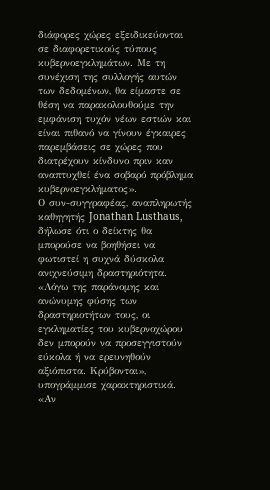διάφορες χώρες εξειδικεύονται σε διαφορετικούς τύπους κυβερνοεγκλημάτων. Με τη συνέχιση της συλλογής αυτών των δεδομένων, θα είμαστε σε θέση να παρακολουθούμε την εμφάνιση τυχόν νέων εστιών και είναι πιθανό να γίνουν έγκαιρες παρεμβάσεις σε χώρες που διατρέχουν κίνδυνο πριν καν αναπτυχθεί ένα σοβαρό πρόβλημα κυβερνοεγκλήματος».
Ο συν-συγγραφέας, αναπληρωτής καθηγητής Jonathan Lusthaus, δήλωσε ότι ο δείκτης θα μπορούσε να βοηθήσει να φωτιστεί η συχνά δύσκολα ανιχνεύσιμη δραστηριότητα. «Λόγω της παράνομης και ανώνυμης φύσης των δραστηριοτήτων τους, οι εγκληματίες του κυβερνοχώρου δεν μπορούν να προσεγγιστούν εύκολα ή να ερευνηθούν αξιόπιστα. Κρύβονται», υπογράμμισε χαρακτηριστικά.
«Αν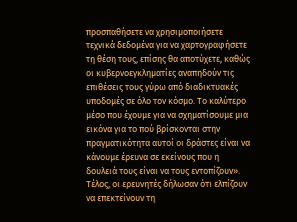προσπαθήσετε να χρησιμοποιήσετε τεχνικά δεδομένα για να χαρτογραφήσετε τη θέση τους, επίσης θα αποτύχετε, καθώς οι κυβερνοεγκληματίες αναπηδούν τις επιθέσεις τους γύρω από διαδικτυακές υποδομές σε όλο τον κόσμο. Το καλύτερο μέσο που έχουμε για να σχηματίσουμε μια εικόνα για το πού βρίσκονται στην πραγματικότητα αυτοί οι δράστες είναι να κάνουμε έρευνα σε εκείνους που η δουλειά τους είναι να τους εντοπίζουν».
Τέλος, οι ερευνητές δήλωσαν ότι ελπίζουν να επεκτείνουν τη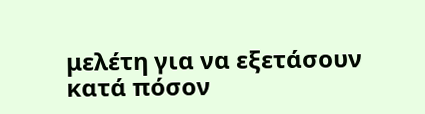μελέτη για να εξετάσουν κατά πόσον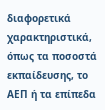διαφορετικά χαρακτηριστικά, όπως τα ποσοστά εκπαίδευσης, το ΑΕΠ ή τα επίπεδα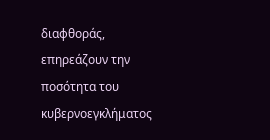διαφθοράς, επηρεάζουν την ποσότητα του κυβερνοεγκλήματος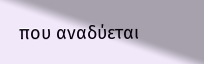που αναδύεται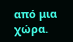από μια χώρα.